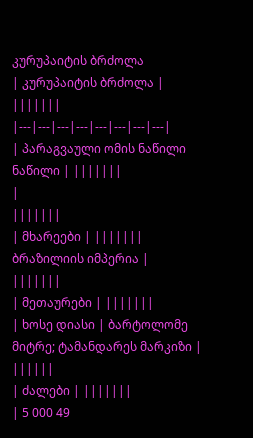კურუპაიტის ბრძოლა
| კურუპაიტის ბრძოლა | |||||||
|---|---|---|---|---|---|---|---|
| პარაგვაული ომის ნაწილი ნაწილი | |||||||
|
|||||||
| მხარეები | |||||||
ბრაზილიის იმპერია |
|||||||
| მეთაურები | |||||||
| ხოსე დიასი | ბარტოლომე მიტრე; ტამანდარეს მარკიზი |
||||||
| ძალები | |||||||
| 5 000 49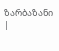ზარბაზანი |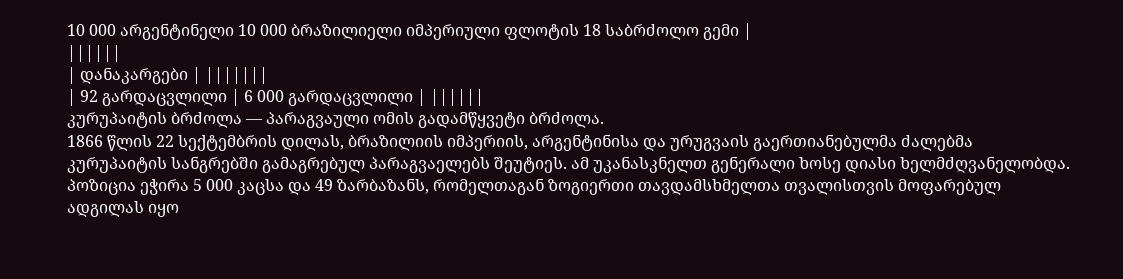10 000 არგენტინელი 10 000 ბრაზილიელი იმპერიული ფლოტის 18 საბრძოლო გემი |
||||||
| დანაკარგები | |||||||
| 92 გარდაცვლილი | 6 000 გარდაცვლილი | ||||||
კურუპაიტის ბრძოლა — პარაგვაული ომის გადამწყვეტი ბრძოლა.
1866 წლის 22 სექტემბრის დილას, ბრაზილიის იმპერიის, არგენტინისა და ურუგვაის გაერთიანებულმა ძალებმა კურუპაიტის სანგრებში გამაგრებულ პარაგვაელებს შეუტიეს. ამ უკანასკნელთ გენერალი ხოსე დიასი ხელმძღვანელობდა. პოზიცია ეჭირა 5 000 კაცსა და 49 ზარბაზანს, რომელთაგან ზოგიერთი თავდამსხმელთა თვალისთვის მოფარებულ ადგილას იყო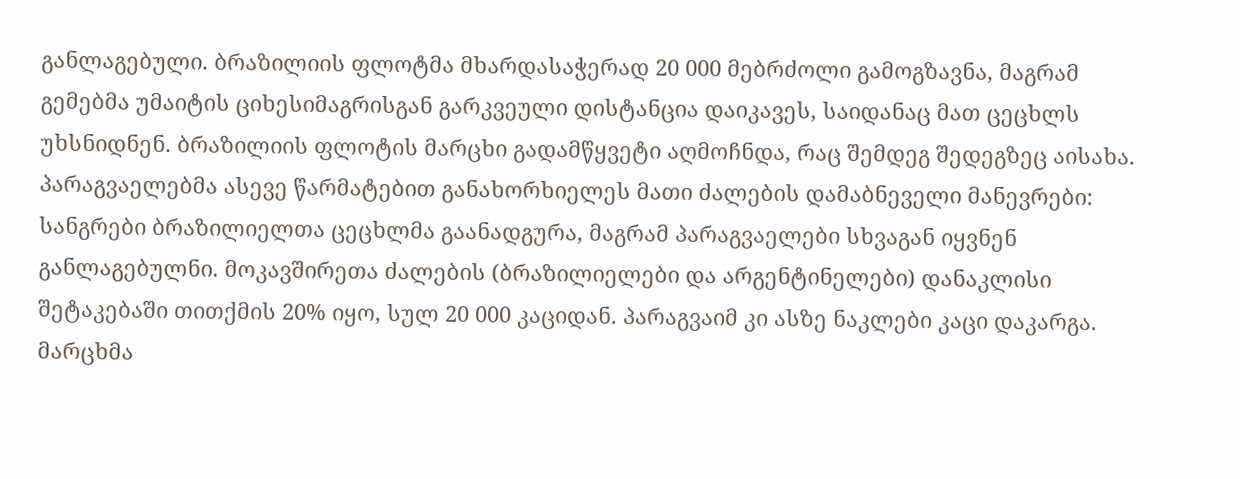განლაგებული. ბრაზილიის ფლოტმა მხარდასაჭერად 20 000 მებრძოლი გამოგზავნა, მაგრამ გემებმა უმაიტის ციხესიმაგრისგან გარკვეული დისტანცია დაიკავეს, საიდანაც მათ ცეცხლს უხსნიდნენ. ბრაზილიის ფლოტის მარცხი გადამწყვეტი აღმოჩნდა, რაც შემდეგ შედეგზეც აისახა.
პარაგვაელებმა ასევე წარმატებით განახორხიელეს მათი ძალების დამაბნეველი მანევრები: სანგრები ბრაზილიელთა ცეცხლმა გაანადგურა, მაგრამ პარაგვაელები სხვაგან იყვნენ განლაგებულნი. მოკავშირეთა ძალების (ბრაზილიელები და არგენტინელები) დანაკლისი შეტაკებაში თითქმის 20% იყო, სულ 20 000 კაციდან. პარაგვაიმ კი ასზე ნაკლები კაცი დაკარგა. მარცხმა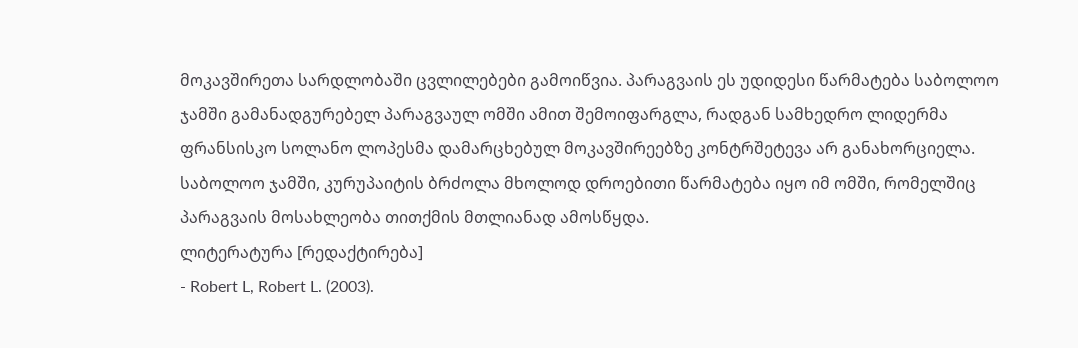მოკავშირეთა სარდლობაში ცვლილებები გამოიწვია. პარაგვაის ეს უდიდესი წარმატება საბოლოო ჯამში გამანადგურებელ პარაგვაულ ომში ამით შემოიფარგლა, რადგან სამხედრო ლიდერმა ფრანსისკო სოლანო ლოპესმა დამარცხებულ მოკავშირეებზე კონტრშეტევა არ განახორციელა. საბოლოო ჯამში, კურუპაიტის ბრძოლა მხოლოდ დროებითი წარმატება იყო იმ ომში, რომელშიც პარაგვაის მოსახლეობა თითქმის მთლიანად ამოსწყდა.
ლიტერატურა [რედაქტირება]
- Robert L, Robert L. (2003).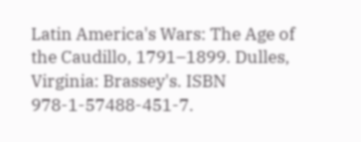Latin America's Wars: The Age of the Caudillo, 1791–1899. Dulles, Virginia: Brassey's. ISBN 978-1-57488-451-7.